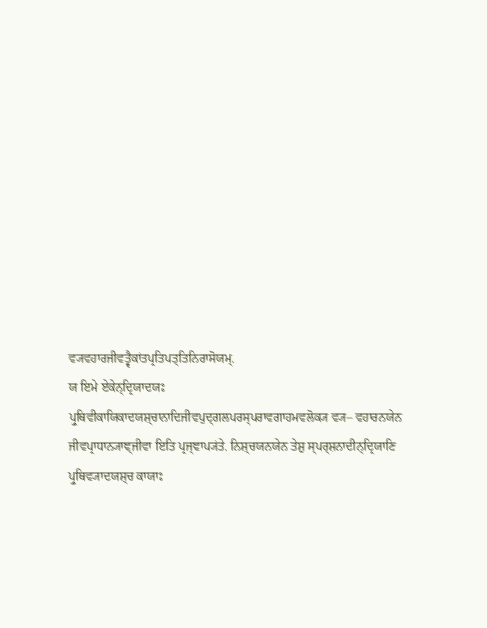ਵ੍ਯਵਹਾਰਜੀਵਤ੍ਵੈਕਾਂਤਪ੍ਰਤਿਪਤ੍ਤਿਨਿਰਾਸੋਯਮ੍.
ਯ ਇਮੇ ਏਕੇਨ੍ਦ੍ਰਿਯਾਦਯਃ ਪ੍ਰੁਥਿਵੀਕਾਯਿਕਾਦਯਸ਼੍ਚਾਨਾਦਿਜੀਵਪੁਦ੍ਗਲਪਰਸ੍ਪਰਾਵਗਾਹਮਵਲੋਕ੍ਯ ਵ੍ਯ– ਵਹਾਰਨਯੇਨ ਜੀਵਪ੍ਰਾਧਾਨ੍ਯਾਞ੍ਜੀਵਾ ਇਤਿ ਪ੍ਰਜ੍ਞਾਪ੍ਯਂਤੇ. ਨਿਸ਼੍ਚਯਨਯੇਨ ਤੇਸ਼ੁ ਸ੍ਪਰ੍ਸ਼ਨਾਦੀਨ੍ਦ੍ਰਿਯਾਣਿ ਪ੍ਰੁਥਿਵ੍ਯਾਦਯਸ਼੍ਚ ਕਾਯਾਃ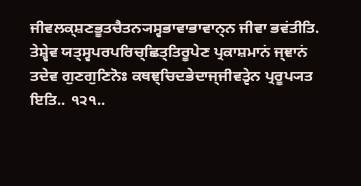ਜੀਵਲਕ੍ਸ਼ਣਭੂਤਚੈਤਨ੍ਯਸ੍ਵਭਾਵਾਭਾਵਾਨ੍ਨ ਜੀਵਾ ਭਵਂਤੀਤਿ. ਤੇਸ਼੍ਵੇਵ ਯਤ੍ਸ੍ਵਪਰਪਰਿਚ੍ਛਿਤ੍ਤਿਰੂਪੇਣ ਪ੍ਰਕਾਸ਼ਮਾਨਂ ਜ੍ਞਾਨਂ ਤਦੇਵ ਗੁਣਗੁਣਿਨੋਃ ਕਥਞ੍ਚਿਦਭੇਦਾਜ੍ਜੀਵਤ੍ਵੇਨ ਪ੍ਰਰੂਪ੍ਯਤ ਇਤਿ.. ੧੨੧..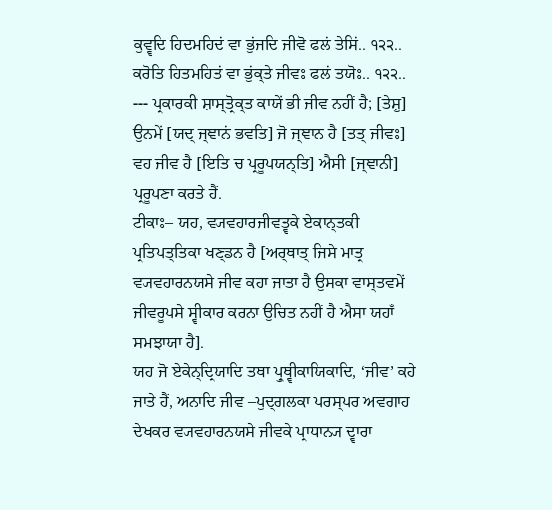ਕੁਵ੍ਵਦਿ ਹਿਦਮਹਿਦਂ ਵਾ ਭੁਂਜਦਿ ਜੀਵੋ ਫਲਂ ਤੇਸਿਂ.. ੧੨੨..
ਕਰੋਤਿ ਹਿਤਮਹਿਤਂ ਵਾ ਭੁਂਕ੍ਤੇ ਜੀਵਃ ਫਲਂ ਤਯੋਃ.. ੧੨੨..
--- ਪ੍ਰਕਾਰਕੀ ਸ਼ਾਸ੍ਤ੍ਰੋਕ੍ਤ ਕਾਯੇਂ ਭੀ ਜੀਵ ਨਹੀਂ ਹੈ; [ਤੇਸ਼ੁ] ਉਨਮੇਂ [ਯਦ੍ ਜ੍ਞਾਨਂ ਭਵਤਿ] ਜੋ ਜ੍ਞਾਨ ਹੈ [ਤਤ੍ ਜੀਵਃ] ਵਹ ਜੀਵ ਹੈ [ਇਤਿ ਚ ਪ੍ਰਰੂਪਯਨ੍ਤਿ] ਐਸੀ [ਜ੍ਞਾਨੀ] ਪ੍ਰਰੂਪਣਾ ਕਰਤੇ ਹੈਂ.
ਟੀਕਾਃ– ਯਹ, ਵ੍ਯਵਹਾਰਜੀਵਤ੍ਵਕੇ ਏਕਾਨ੍ਤਕੀ ਪ੍ਰਤਿਪਤ੍ਤਿਕਾ ਖਣ੍ਡਨ ਹੈ [ਅਰ੍ਥਾਤ੍ ਜਿਸੇ ਮਾਤ੍ਰ ਵ੍ਯਵਹਾਰਨਯਸੇ ਜੀਵ ਕਹਾ ਜਾਤਾ ਹੈ ਉਸਕਾ ਵਾਸ੍ਤਵਮੇਂ ਜੀਵਰੂਪਸੇ ਸ੍ਵੀਕਾਰ ਕਰਨਾ ਉਚਿਤ ਨਹੀਂ ਹੈ ਐਸਾ ਯਹਾਁ ਸਮਝਾਯਾ ਹੈ].
ਯਹ ਜੋ ਏਕੇਨ੍ਦ੍ਰਿਯਾਦਿ ਤਥਾ ਪ੍ਰੁਥ੍ਵੀਕਾਯਿਕਾਦਿ, ‘ਜੀਵ’ ਕਹੇ ਜਾਤੇ ਹੈਂ, ਅਨਾਦਿ ਜੀਵ –ਪੁਦ੍ਗਲਕਾ ਪਰਸ੍ਪਰ ਅਵਗਾਹ ਦੇਖਕਰ ਵ੍ਯਵਹਾਰਨਯਸੇ ਜੀਵਕੇ ਪ੍ਰਾਧਾਨ੍ਯ ਦ੍ਵਾਰਾ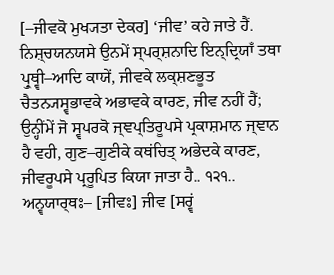[–ਜੀਵਕੋ ਮੁਖ੍ਯਤਾ ਦੇਕਰ] ‘ਜੀਵ’ ਕਹੇ ਜਾਤੇ ਹੈਂ. ਨਿਸ਼੍ਚਯਨਯਸੇ ਉਨਮੇਂ ਸ੍ਪਰ੍ਸ਼ਨਾਦਿ ਇਨ੍ਦ੍ਰਿਯਾਁ ਤਥਾ ਪ੍ਰੁਥ੍ਵੀ–ਆਦਿ ਕਾਯੇਂ, ਜੀਵਕੇ ਲਕ੍ਸ਼ਣਭੂਤ ਚੈਤਨ੍ਯਸ੍ਵਭਾਵਕੇ ਅਭਾਵਕੇ ਕਾਰਣ, ਜੀਵ ਨਹੀਂ ਹੈਂ; ਉਨ੍ਹੀਂਮੇਂ ਜੋ ਸ੍ਵਪਰਕੋ ਜ੍ਞਪ੍ਤਿਰੂਪਸੇ ਪ੍ਰਕਾਸ਼ਮਾਨ ਜ੍ਞਾਨ ਹੈ ਵਹੀ, ਗੁਣ–ਗੁਣੀਕੇ ਕਥਂਚਿਤ੍ ਅਭੇਦਕੇ ਕਾਰਣ, ਜੀਵਰੂਪਸੇ ਪ੍ਰਰੂਪਿਤ ਕਿਯਾ ਜਾਤਾ ਹੈ.. ੧੨੧..
ਅਨ੍ਵਯਾਰ੍ਥਃ– [ਜੀਵਃ] ਜੀਵ [ਸਰ੍ਵਂ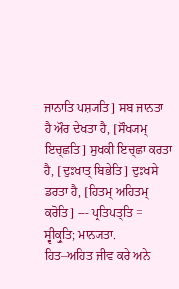ਜਾਨਾਤਿ ਪਸ਼੍ਯਤਿ] ਸਬ ਜਾਨਤਾ ਹੈ ਔਰ ਦੇਖਤਾ ਹੈ, [ਸੌਖ੍ਯਮ੍ ਇਚ੍ਛਤਿ] ਸੁਖਕੀ ਇਚ੍ਛਾ ਕਰਤਾ ਹੈ, [ਦੁਃਖਾਤ੍ ਬਿਭੇਤਿ] ਦੁਃਖਸੇ ਡਰਤਾ ਹੈ, [ਹਿਤਮ੍ ਅਹਿਤਮ੍ ਕਰੋਤਿ] --- ਪ੍ਰਤਿਪਤ੍ਤਿ = ਸ੍ਵੀਕ੍ਰੁਤਿ; ਮਾਨ੍ਯਤਾ.
ਹਿਤ–ਅਹਿਤ ਜੀਵ ਕਰੇ ਅਨੇ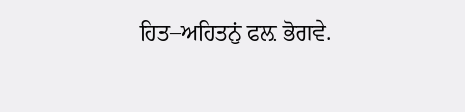ਹਿਤ–ਅਹਿਤਨੁਂ ਫਲ਼ ਭੋਗਵੇ.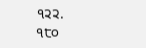੧੨੨.
੧੮੦